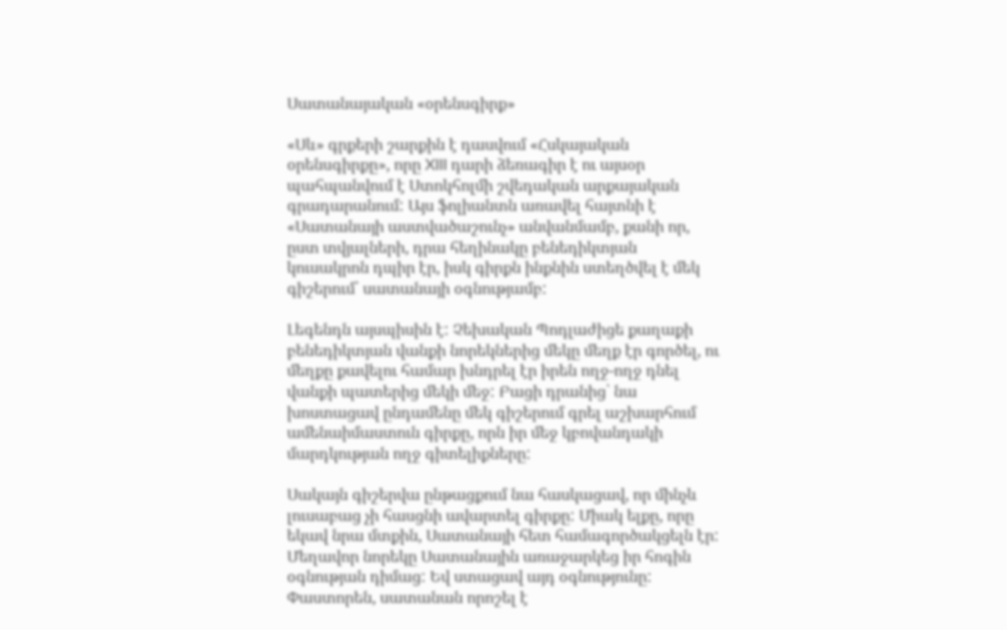Սատանայական «օրենսգիրք»

«Սև» գրքերի շարքին է դասվում «Հսկայական օրենսգիրքը», որը XIII դարի ձեռագիր է ու այսօր պահպանվում է Ստոկհոլմի շվեդական արքայական գրադարանում: Այս ֆոլիանտն առավել հայտնի է «Սատանայի աստվածաշունչ» անվանմամբ, քանի որ, ըստ տվյալների, դրա հեղինակը բենեդիկտյան կուսակրոն դպիր էր, իսկ գիրքն ինքնին ստեղծվել է մեկ գիշերում՝ սատանայի օգնությամբ:

Լեգենդն այսպիսին է: Չեխական Պոդլաժիցե քաղաքի բենեդիկտյան վանքի նորեկներից մեկը մեղք էր գործել, ու մեղքը քավելու համար խնդրել էր իրեն ողջ-ողջ դնել վանքի պատերից մեկի մեջ: Բացի դրանից՝ նա խոստացավ ընդամենը մեկ գիշերում գրել աշխարհում ամենաիմաստուն գիրքը, որն իր մեջ կբովանդակի մարդկության ողջ գիտելիքները:

Սակայն գիշերվա ընթացքում նա հասկացավ, որ մինչև լուսաբաց չի հասցնի ավարտել գիրքը: Միակ ելքը, որը եկավ նրա մտքին, Սատանայի հետ համագործակցելն էր: Մեղավոր նորեկը Սատանային առաջարկեց իր հոգին օգնության դիմաց: Եվ ստացավ այդ օգնությունը: Փաստորեն, սատանան որոշել է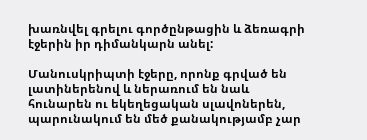խառնվել գրելու գործընթացին և ձեռագրի էջերին իր դիմանկարն անել:

Մանուսկրիպտի էջերը, որոնք գրված են լատիներենով և ներառում են նաև հունարեն ու եկեղեցական սլավոներեն, պարունակում են մեծ քանակությամբ չար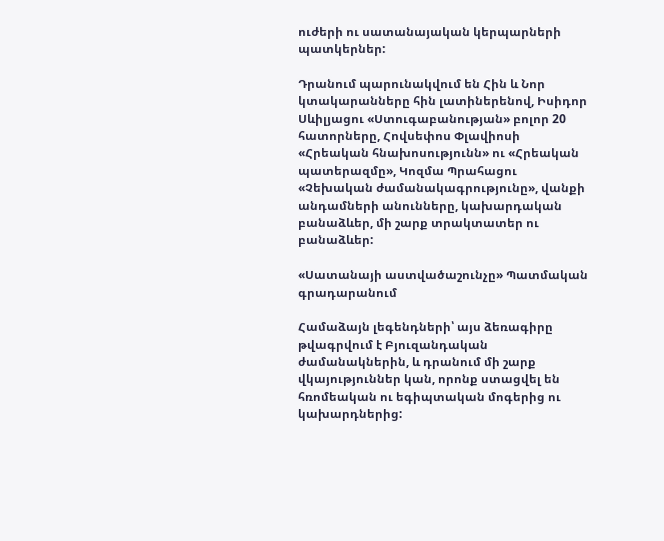ուժերի ու սատանայական կերպարների պատկերներ:

Դրանում պարունակվում են Հին և Նոր կտակարանները հին լատիներենով, Իսիդոր Սևիլյացու «Ստուգաբանության» բոլոր 20 հատորները, Հովսեփոս Փլավիոսի «Հրեական հնախոսությունն» ու «Հրեական պատերազմը», Կոզմա Պրահացու «Չեխական ժամանակագրությունը», վանքի անդամների անունները, կախարդական բանաձևեր, մի շարք տրակտատեր ու բանաձևեր:

«Սատանայի աստվածաշունչը» Պատմական գրադարանում

Համաձայն լեգենդների՝ այս ձեռագիրը թվագրվում է Բյուզանդական ժամանակներին, և դրանում մի շարք վկայություններ կան, որոնք ստացվել են հռոմեական ու եգիպտական մոգերից ու կախարդներից: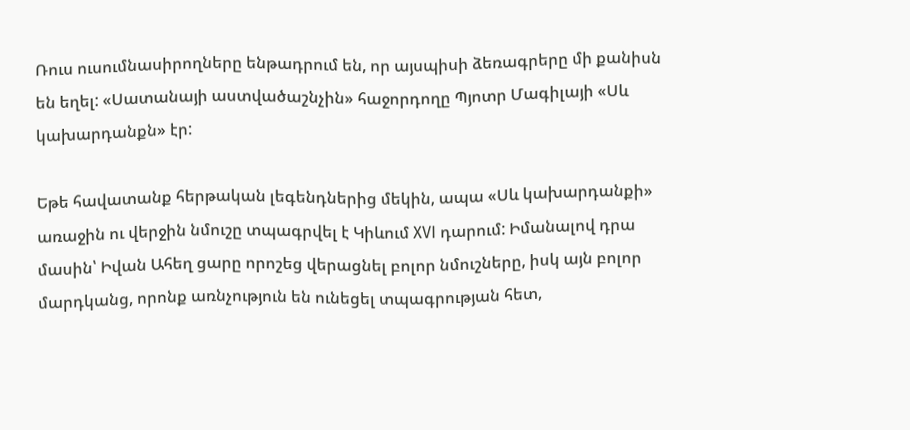Ռուս ուսումնասիրողները ենթադրում են, որ այսպիսի ձեռագրերը մի քանիսն են եղել: «Սատանայի աստվածաշնչին» հաջորդողը Պյոտր Մագիլայի «Սև կախարդանքն» էր:

Եթե հավատանք հերթական լեգենդներից մեկին, ապա «Սև կախարդանքի» առաջին ու վերջին նմուշը տպագրվել է Կիևում XVI դարում: Իմանալով դրա մասին՝ Իվան Ահեղ ցարը որոշեց վերացնել բոլոր նմուշները, իսկ այն բոլոր մարդկանց, որոնք առնչություն են ունեցել տպագրության հետ,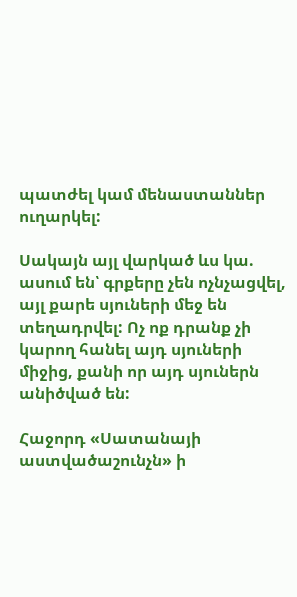պատժել կամ մենաստաններ ուղարկել:

Սակայն այլ վարկած ևս կա. ասում են՝ գրքերը չեն ոչնչացվել, այլ քարե սյուների մեջ են տեղադրվել: Ոչ ոք դրանք չի կարող հանել այդ սյուների միջից, քանի որ այդ սյուներն անիծված են:

Հաջորդ «Սատանայի աստվածաշունչն» ի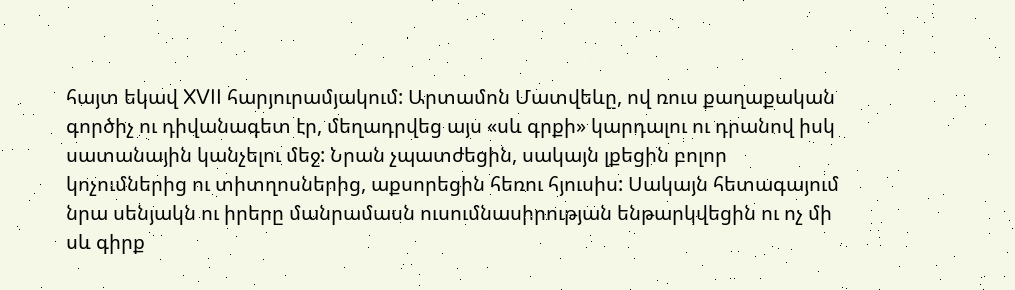հայտ եկավ XVII հարյուրամյակում: Արտամոն Մատվեևը, ով ռուս քաղաքական գործիչ ու դիվանագետ էր, մեղադրվեց այս «սև գրքի» կարդալու ու դրանով իսկ սատանային կանչելու մեջ: Նրան չպատժեցին, սակայն լքեցին բոլոր կոչումներից ու տիտղոսներից, աքսորեցին հեռու հյուսիս: Սակայն հետագայում նրա սենյակն ու իրերը մանրամասն ուսումնասիրության ենթարկվեցին ու ոչ մի սև գիրք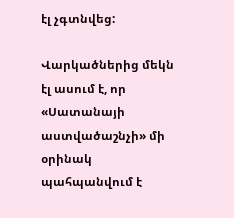էլ չգտնվեց:

Վարկածներից մեկն էլ ասում է, որ «Սատանայի աստվածաշնչի» մի օրինակ պահպանվում է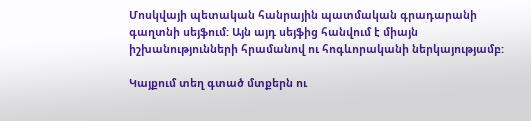Մոսկվայի պետական հանրային պատմական գրադարանի գաղտնի սեյֆում: Այն այդ սեյֆից հանվում է միայն իշխանությունների հրամանով ու հոգևորականի ներկայությամբ:

Կայքում տեղ գտած մտքերն ու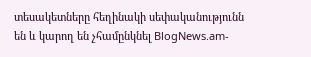տեսակետները հեղինակի սեփականությունն են և կարող են չհամընկնել BlogNews.am-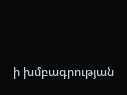ի խմբագրության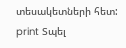տեսակետների հետ:
print Տպել